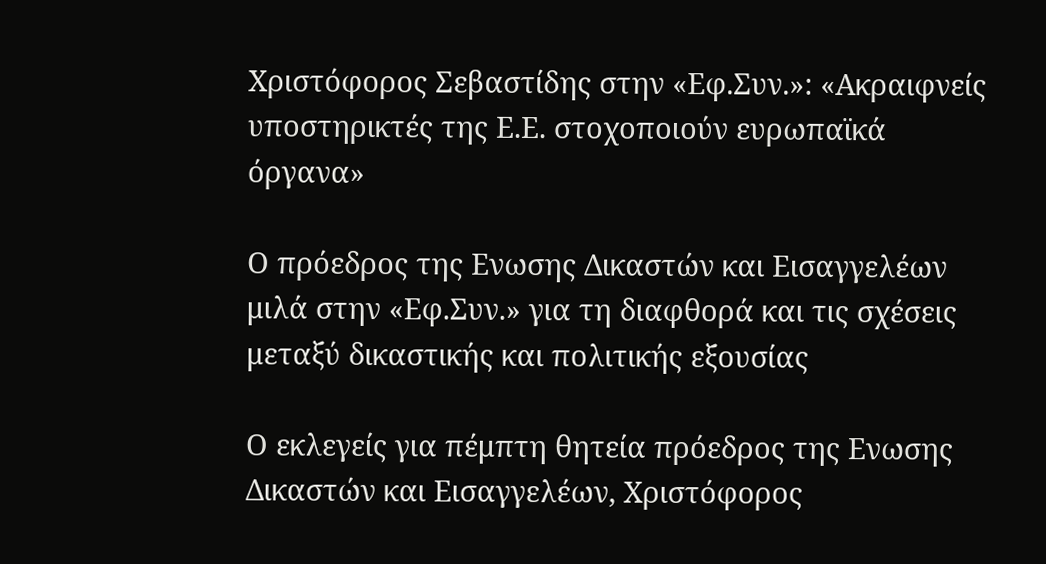Χριστόφορος Σεβαστίδης στην «Εφ.Συν.»: «Ακραιφνείς υποστηρικτές της Ε.Ε. στοχοποιούν ευρωπαϊκά όργανα»

Ο πρόεδρος της Ενωσης Δικαστών και Εισαγγελέων μιλά στην «Εφ.Συν.» για τη διαφθορά και τις σχέσεις μεταξύ δικαστικής και πολιτικής εξουσίας

Ο εκλεγείς για πέμπτη θητεία πρόεδρος της Ενωσης Δικαστών και Εισαγγελέων, Χριστόφορος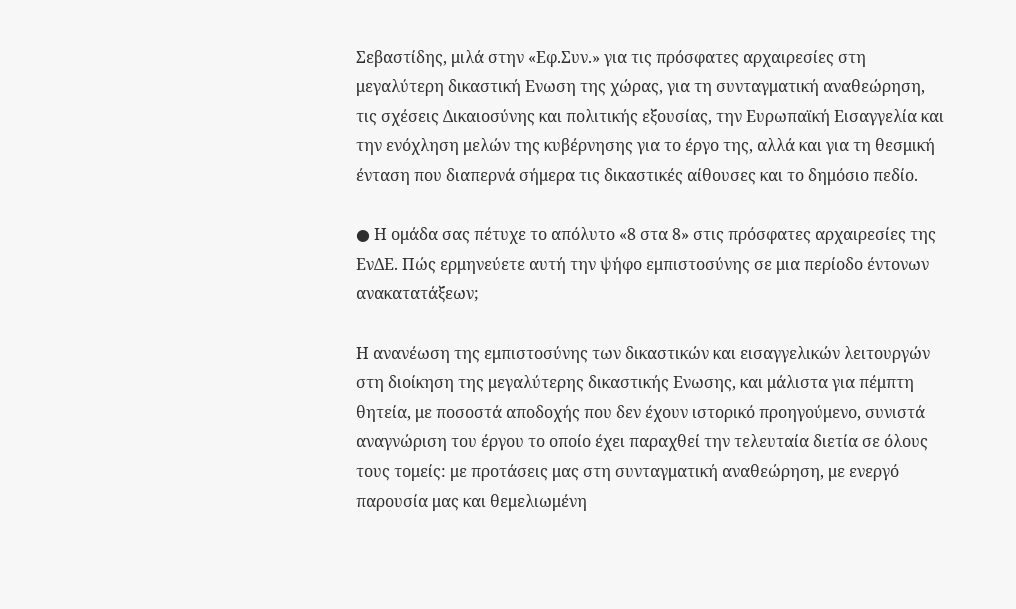Σεβαστίδης, μιλά στην «Εφ.Συν.» για τις πρόσφατες αρχαιρεσίες στη μεγαλύτερη δικαστική Ενωση της χώρας, για τη συνταγματική αναθεώρηση, τις σχέσεις Δικαιοσύνης και πολιτικής εξουσίας, την Ευρωπαϊκή Εισαγγελία και την ενόχληση μελών της κυβέρνησης για το έργο της, αλλά και για τη θεσμική ένταση που διαπερνά σήμερα τις δικαστικές αίθουσες και το δημόσιο πεδίο.

● Η ομάδα σας πέτυχε το απόλυτο «8 στα 8» στις πρόσφατες αρχαιρεσίες της ΕνΔΕ. Πώς ερμηνεύετε αυτή την ψήφο εμπιστοσύνης σε μια περίοδο έντονων ανακατατάξεων;

Η ανανέωση της εμπιστοσύνης των δικαστικών και εισαγγελικών λειτουργών στη διοίκηση της μεγαλύτερης δικαστικής Ενωσης, και μάλιστα για πέμπτη θητεία, με ποσοστά αποδοχής που δεν έχουν ιστορικό προηγούμενο, συνιστά αναγνώριση του έργου το οποίο έχει παραχθεί την τελευταία διετία σε όλους τους τομείς: με προτάσεις μας στη συνταγματική αναθεώρηση, με ενεργό παρουσία μας και θεμελιωμένη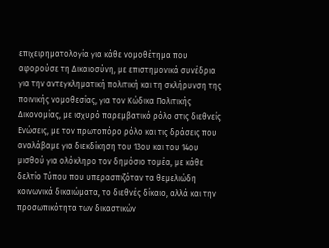επιχειρηματολογία για κάθε νομοθέτημα που αφορούσε τη Δικαιοσύνη, με επιστημονικά συνέδρια για την αντεγκληματική πολιτική και τη σκλήρυνση της ποινικής νομοθεσίας, για τον Κώδικα Πολιτικής Δικονομίας, με ισχυρό παρεμβατικό ρόλο στις διεθνείς Ενώσεις, με τον πρωτοπόρο ρόλο και τις δράσεις που αναλάβαμε για διεκδίκηση του 13ου και του 14ου μισθού για ολόκληρο τον δημόσιο τομέα, με κάθε δελτίο Τύπου που υπερασπιζόταν τα θεμελιώδη κοινωνικά δικαιώματα, το διεθνές δίκαιο, αλλά και την προσωπικότητα των δικαστικών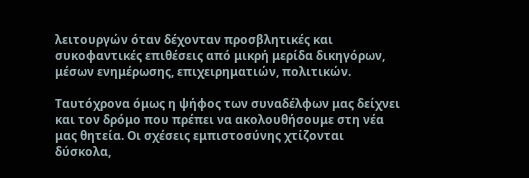λειτουργών όταν δέχονταν προσβλητικές και συκοφαντικές επιθέσεις από μικρή μερίδα δικηγόρων, μέσων ενημέρωσης, επιχειρηματιών, πολιτικών.

Ταυτόχρονα όμως η ψήφος των συναδέλφων μας δείχνει και τον δρόμο που πρέπει να ακολουθήσουμε στη νέα μας θητεία. Οι σχέσεις εμπιστοσύνης χτίζονται δύσκολα,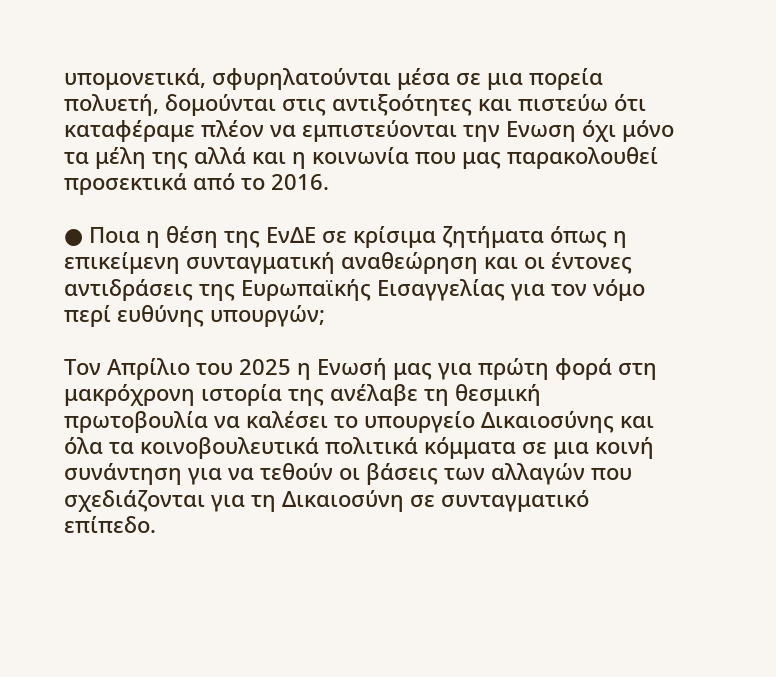υπομονετικά, σφυρηλατούνται μέσα σε μια πορεία πολυετή, δομούνται στις αντιξοότητες και πιστεύω ότι καταφέραμε πλέον να εμπιστεύονται την Ενωση όχι μόνο τα μέλη της αλλά και η κοινωνία που μας παρακολουθεί προσεκτικά από το 2016.

● Ποια η θέση της ΕνΔΕ σε κρίσιμα ζητήματα όπως η επικείμενη συνταγματική αναθεώρηση και οι έντονες αντιδράσεις της Ευρωπαϊκής Εισαγγελίας για τον νόμο περί ευθύνης υπουργών;

Τον Απρίλιο του 2025 η Ενωσή μας για πρώτη φορά στη μακρόχρονη ιστορία της ανέλαβε τη θεσμική πρωτοβουλία να καλέσει το υπουργείο Δικαιοσύνης και όλα τα κοινοβουλευτικά πολιτικά κόμματα σε μια κοινή συνάντηση για να τεθούν οι βάσεις των αλλαγών που σχεδιάζονται για τη Δικαιοσύνη σε συνταγματικό επίπεδο.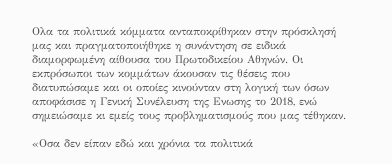Ολα τα πολιτικά κόμματα ανταποκρίθηκαν στην πρόσκλησή μας και πραγματοποιήθηκε η συνάντηση σε ειδικά διαμορφωμένη αίθουσα του Πρωτοδικείου Αθηνών. Οι εκπρόσωποι των κομμάτων άκουσαν τις θέσεις που διατυπώσαμε και οι οποίες κινούνταν στη λογική των όσων αποφάσισε η Γενική Συνέλευση της Ενωσης το 2018, ενώ σημειώσαμε κι εμείς τους προβληματισμούς που μας τέθηκαν.

«Οσα δεν είπαν εδώ και χρόνια τα πολιτικά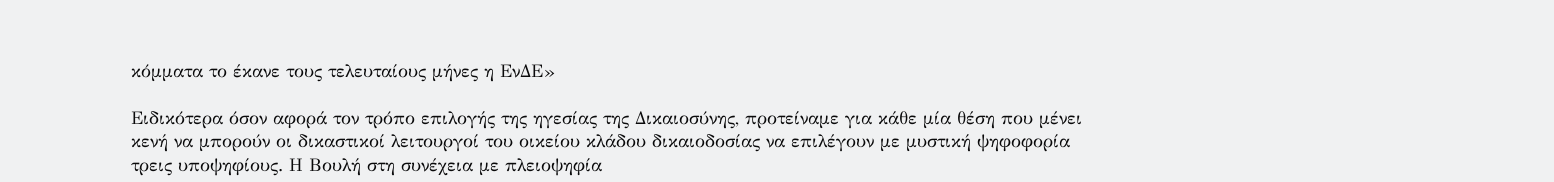κόμματα το έκανε τους τελευταίους μήνες η ΕνΔΕ»

Ειδικότερα όσον αφορά τον τρόπο επιλογής της ηγεσίας της Δικαιοσύνης, προτείναμε για κάθε μία θέση που μένει κενή να μπορούν οι δικαστικοί λειτουργοί του οικείου κλάδου δικαιοδοσίας να επιλέγουν με μυστική ψηφοφορία τρεις υποψηφίους. Η Βουλή στη συνέχεια με πλειοψηφία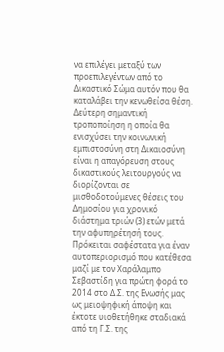να επιλέγει μεταξύ των προεπιλεγέντων από το Δικαστικό Σώμα αυτόν που θα καταλάβει την κενωθείσα θέση. Δεύτερη σημαντική τροποποίηση η οποία θα ενισχύσει την κοινωνική εμπιστοσύνη στη Δικαιοσύνη είναι η απαγόρευση στους δικαστικούς λειτουργούς να διορίζονται σε μισθοδοτούμενες θέσεις του Δημοσίου για χρονικό διάστημα τριών (3) ετών μετά την αφυπηρέτησή τους. Πρόκειται σαφέστατα για έναν αυτοπεριορισμό που κατέθεσα μαζί με τον Χαράλαμπο Σεβαστίδη για πρώτη φορά το 2014 στο Δ.Σ. της Ενωσής μας ως μειοψηφική άποψη και έκτοτε υιοθετήθηκε σταδιακά από τη Γ.Σ. της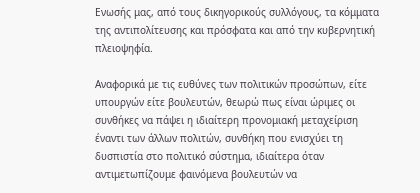Ενωσής μας, από τους δικηγορικούς συλλόγους, τα κόμματα της αντιπολίτευσης και πρόσφατα και από την κυβερνητική πλειοψηφία.

Αναφορικά με τις ευθύνες των πολιτικών προσώπων, είτε υπουργών είτε βουλευτών, θεωρώ πως είναι ώριμες οι συνθήκες να πάψει η ιδιαίτερη προνομιακή μεταχείριση έναντι των άλλων πολιτών, συνθήκη που ενισχύει τη δυσπιστία στο πολιτικό σύστημα, ιδιαίτερα όταν αντιμετωπίζουμε φαινόμενα βουλευτών να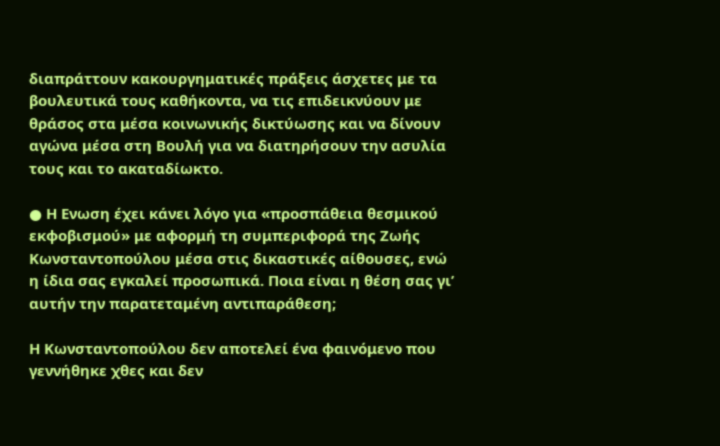διαπράττουν κακουργηματικές πράξεις άσχετες με τα βουλευτικά τους καθήκοντα, να τις επιδεικνύουν με θράσος στα μέσα κοινωνικής δικτύωσης και να δίνουν αγώνα μέσα στη Βουλή για να διατηρήσουν την ασυλία τους και το ακαταδίωκτο.

● Η Ενωση έχει κάνει λόγο για «προσπάθεια θεσμικού εκφοβισμού» με αφορμή τη συμπεριφορά της Ζωής Κωνσταντοπούλου μέσα στις δικαστικές αίθουσες, ενώ η ίδια σας εγκαλεί προσωπικά. Ποια είναι η θέση σας γι’ αυτήν την παρατεταμένη αντιπαράθεση;

Η Κωνσταντοπούλου δεν αποτελεί ένα φαινόμενο που γεννήθηκε χθες και δεν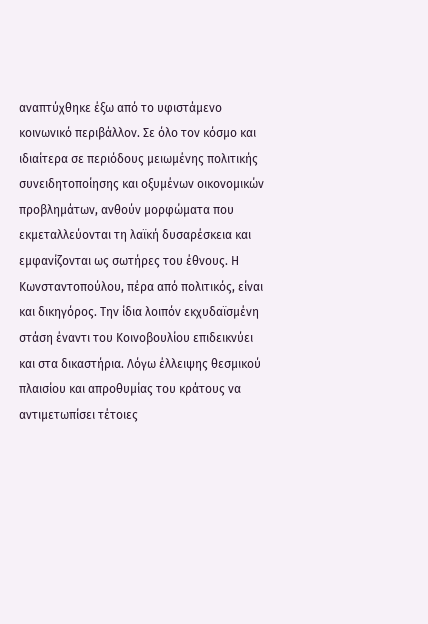αναπτύχθηκε έξω από το υφιστάμενο κοινωνικό περιβάλλον. Σε όλο τον κόσμο και ιδιαίτερα σε περιόδους μειωμένης πολιτικής συνειδητοποίησης και οξυμένων οικονομικών προβλημάτων, ανθούν μορφώματα που εκμεταλλεύονται τη λαϊκή δυσαρέσκεια και εμφανίζονται ως σωτήρες του έθνους. Η Κωνσταντοπούλου, πέρα από πολιτικός, είναι και δικηγόρος. Την ίδια λοιπόν εκχυδαϊσμένη στάση έναντι του Κοινοβουλίου επιδεικνύει και στα δικαστήρια. Λόγω έλλειψης θεσμικού πλαισίου και απροθυμίας του κράτους να αντιμετωπίσει τέτοιες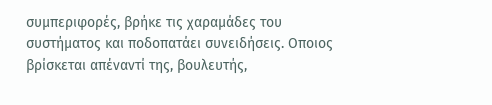συμπεριφορές, βρήκε τις χαραμάδες του συστήματος και ποδοπατάει συνειδήσεις. Οποιος βρίσκεται απέναντί της, βουλευτής,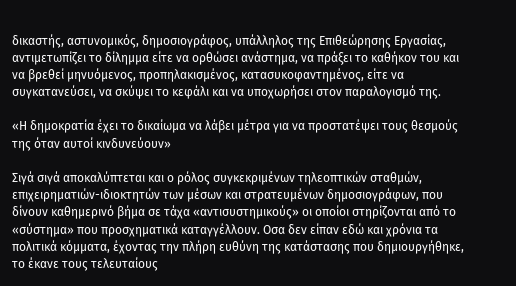δικαστής, αστυνομικός, δημοσιογράφος, υπάλληλος της Επιθεώρησης Εργασίας, αντιμετωπίζει το δίλημμα είτε να ορθώσει ανάστημα, να πράξει το καθήκον του και να βρεθεί μηνυόμενος, προπηλακισμένος, κατασυκοφαντημένος, είτε να συγκατανεύσει, να σκύψει το κεφάλι και να υποχωρήσει στον παραλογισμό της.

«Η δημοκρατία έχει το δικαίωμα να λάβει μέτρα για να προστατέψει τους θεσμούς της όταν αυτοί κινδυνεύουν»

Σιγά σιγά αποκαλύπτεται και ο ρόλος συγκεκριμένων τηλεοπτικών σταθμών, επιχειρηματιών-ιδιοκτητών των μέσων και στρατευμένων δημοσιογράφων, που δίνουν καθημερινό βήμα σε τάχα «αντισυστημικούς» οι οποίοι στηρίζονται από το «σύστημα» που προσχηματικά καταγγέλλουν. Οσα δεν είπαν εδώ και χρόνια τα πολιτικά κόμματα, έχοντας την πλήρη ευθύνη της κατάστασης που δημιουργήθηκε, το έκανε τους τελευταίους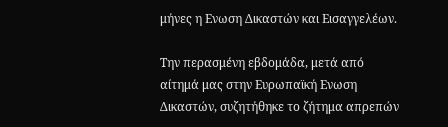μήνες η Ενωση Δικαστών και Εισαγγελέων.

Την περασμένη εβδομάδα, μετά από αίτημά μας στην Ευρωπαϊκή Ενωση Δικαστών, συζητήθηκε το ζήτημα απρεπών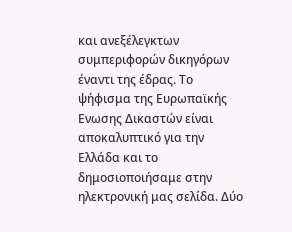και ανεξέλεγκτων συμπεριφορών δικηγόρων έναντι της έδρας. Το ψήφισμα της Ευρωπαϊκής Ενωσης Δικαστών είναι αποκαλυπτικό για την Ελλάδα και το δημοσιοποιήσαμε στην ηλεκτρονική μας σελίδα. Δύο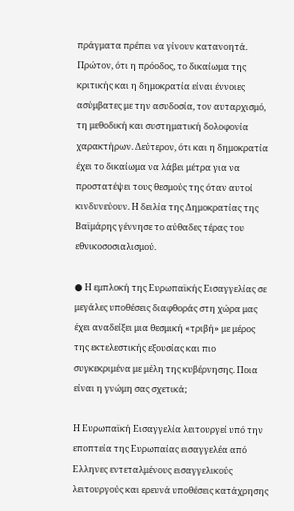πράγματα πρέπει να γίνουν κατανοητά. Πρώτον, ότι η πρόοδος, το δικαίωμα της κριτικής και η δημοκρατία είναι έννοιες ασύμβατες με την ασυδοσία, τον αυταρχισμό, τη μεθοδική και συστηματική δολοφονία χαρακτήρων. Δεύτερον, ότι και η δημοκρατία έχει το δικαίωμα να λάβει μέτρα για να προστατέψει τους θεσμούς της όταν αυτοί κινδυνεύουν. Η δειλία της Δημοκρατίας της Βαϊμάρης γέννησε το αύθαδες τέρας του εθνικοσοσιαλισμού.

● Η εμπλοκή της Ευρωπαϊκής Εισαγγελίας σε μεγάλες υποθέσεις διαφθοράς στη χώρα μας έχει αναδείξει μια θεσμική «τριβή» με μέρος της εκτελεστικής εξουσίας και πιο συγκεκριμένα με μέλη της κυβέρνησης. Ποια είναι η γνώμη σας σχετικά;

Η Ευρωπαϊκή Εισαγγελία λειτουργεί υπό την εποπτεία της Ευρωπαίας εισαγγελέα από Ελληνες εντεταλμένους εισαγγελικούς λειτουργούς και ερευνά υποθέσεις κατάχρησης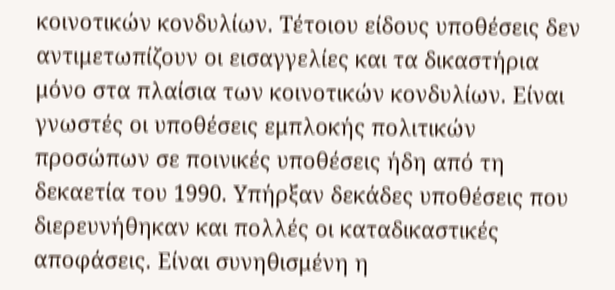κοινοτικών κονδυλίων. Τέτοιου είδους υποθέσεις δεν αντιμετωπίζουν οι εισαγγελίες και τα δικαστήρια μόνο στα πλαίσια των κοινοτικών κονδυλίων. Είναι γνωστές οι υποθέσεις εμπλοκής πολιτικών προσώπων σε ποινικές υποθέσεις ήδη από τη δεκαετία του 1990. Υπήρξαν δεκάδες υποθέσεις που διερευνήθηκαν και πολλές οι καταδικαστικές αποφάσεις. Είναι συνηθισμένη η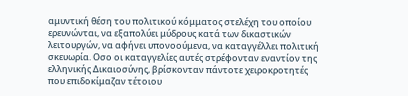αμυντική θέση του πολιτικού κόμματος στελέχη του οποίου ερευνώνται, να εξαπολύει μύδρους κατά των δικαστικών λειτουργών, να αφήνει υπονοούμενα, να καταγγέλλει πολιτική σκευωρία. Οσο οι καταγγελίες αυτές στρέφονταν εναντίον της ελληνικής Δικαιοσύνης, βρίσκονταν πάντοτε χειροκροτητές που επιδοκίμαζαν τέτοιου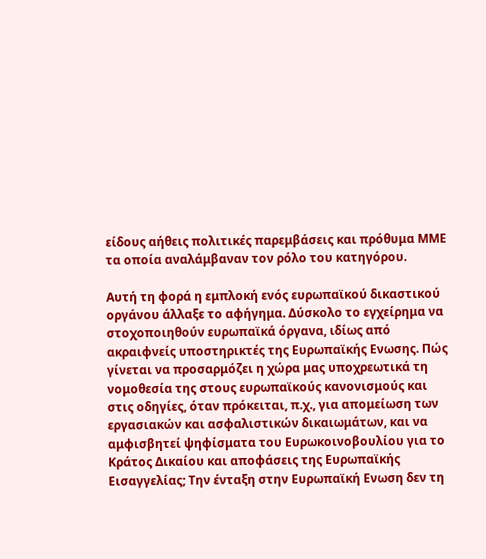είδους αήθεις πολιτικές παρεμβάσεις και πρόθυμα ΜΜΕ τα οποία αναλάμβαναν τον ρόλο του κατηγόρου.

Αυτή τη φορά η εμπλοκή ενός ευρωπαϊκού δικαστικού οργάνου άλλαξε το αφήγημα. Δύσκολο το εγχείρημα να στοχοποιηθούν ευρωπαϊκά όργανα, ιδίως από ακραιφνείς υποστηρικτές της Ευρωπαϊκής Ενωσης. Πώς γίνεται να προσαρμόζει η χώρα μας υποχρεωτικά τη νομοθεσία της στους ευρωπαϊκούς κανονισμούς και στις οδηγίες, όταν πρόκειται, π.χ., για απομείωση των εργασιακών και ασφαλιστικών δικαιωμάτων, και να αμφισβητεί ψηφίσματα του Ευρωκοινοβουλίου για το Κράτος Δικαίου και αποφάσεις της Ευρωπαϊκής Εισαγγελίας; Την ένταξη στην Ευρωπαϊκή Ενωση δεν τη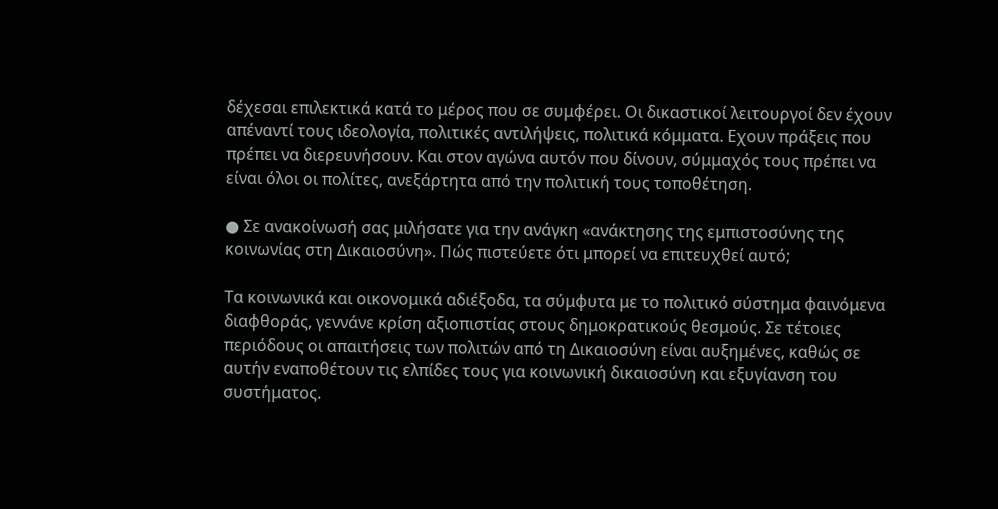δέχεσαι επιλεκτικά κατά το μέρος που σε συμφέρει. Οι δικαστικοί λειτουργοί δεν έχουν απέναντί τους ιδεολογία, πολιτικές αντιλήψεις, πολιτικά κόμματα. Εχουν πράξεις που πρέπει να διερευνήσουν. Και στον αγώνα αυτόν που δίνουν, σύμμαχός τους πρέπει να είναι όλοι οι πολίτες, ανεξάρτητα από την πολιτική τους τοποθέτηση.

● Σε ανακοίνωσή σας μιλήσατε για την ανάγκη «ανάκτησης της εμπιστοσύνης της κοινωνίας στη Δικαιοσύνη». Πώς πιστεύετε ότι μπορεί να επιτευχθεί αυτό;

Τα κοινωνικά και οικονομικά αδιέξοδα, τα σύμφυτα με το πολιτικό σύστημα φαινόμενα διαφθοράς, γεννάνε κρίση αξιοπιστίας στους δημοκρατικούς θεσμούς. Σε τέτοιες περιόδους οι απαιτήσεις των πολιτών από τη Δικαιοσύνη είναι αυξημένες, καθώς σε αυτήν εναποθέτουν τις ελπίδες τους για κοινωνική δικαιοσύνη και εξυγίανση του συστήματος.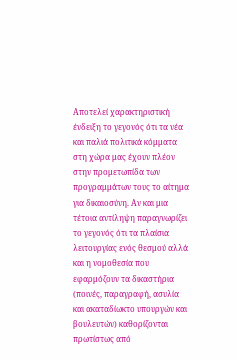Αποτελεί χαρακτηριστική ένδειξη το γεγονός ότι τα νέα και παλιά πολιτικά κόμματα στη χώρα μας έχουν πλέον στην προμετωπίδα των προγραμμάτων τους το αίτημα για δικαιοσύνη. Αν και μια τέτοια αντίληψη παραγνωρίζει το γεγονός ότι τα πλαίσια λειτουργίας ενός θεσμού αλλά και η νομοθεσία που εφαρμόζουν τα δικαστήρια (ποινές, παραγραφή, ασυλία και ακαταδίωκτο υπουργών και βουλευτών) καθορίζονται πρωτίστως από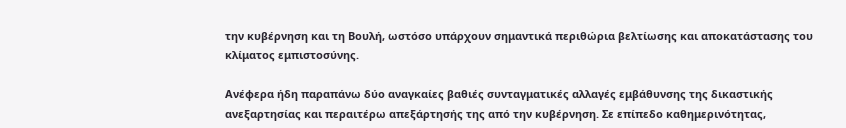την κυβέρνηση και τη Βουλή, ωστόσο υπάρχουν σημαντικά περιθώρια βελτίωσης και αποκατάστασης του κλίματος εμπιστοσύνης.

Ανέφερα ήδη παραπάνω δύο αναγκαίες βαθιές συνταγματικές αλλαγές εμβάθυνσης της δικαστικής ανεξαρτησίας και περαιτέρω απεξάρτησής της από την κυβέρνηση. Σε επίπεδο καθημερινότητας,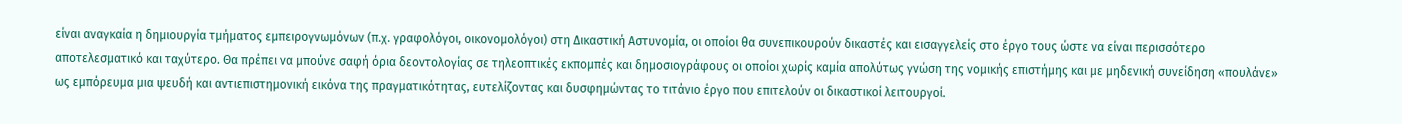είναι αναγκαία η δημιουργία τμήματος εμπειρογνωμόνων (π.χ. γραφολόγοι, οικονομολόγοι) στη Δικαστική Αστυνομία, οι οποίοι θα συνεπικουρούν δικαστές και εισαγγελείς στο έργο τους ώστε να είναι περισσότερο αποτελεσματικό και ταχύτερο. Θα πρέπει να μπούνε σαφή όρια δεοντολογίας σε τηλεοπτικές εκπομπές και δημοσιογράφους οι οποίοι χωρίς καμία απολύτως γνώση της νομικής επιστήμης και με μηδενική συνείδηση «πουλάνε» ως εμπόρευμα μια ψευδή και αντιεπιστημονική εικόνα της πραγματικότητας, ευτελίζοντας και δυσφημώντας το τιτάνιο έργο που επιτελούν οι δικαστικοί λειτουργοί.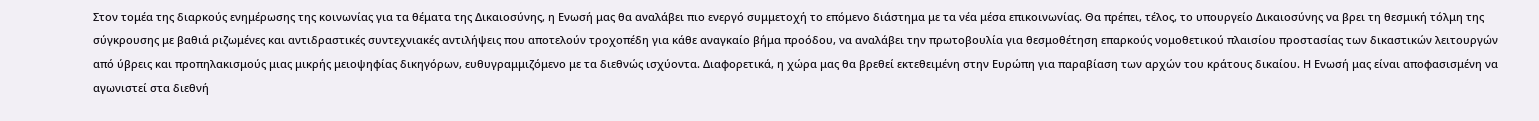Στον τομέα της διαρκούς ενημέρωσης της κοινωνίας για τα θέματα της Δικαιοσύνης, η Ενωσή μας θα αναλάβει πιο ενεργό συμμετοχή το επόμενο διάστημα με τα νέα μέσα επικοινωνίας. Θα πρέπει, τέλος, το υπουργείο Δικαιοσύνης να βρει τη θεσμική τόλμη της σύγκρουσης με βαθιά ριζωμένες και αντιδραστικές συντεχνιακές αντιλήψεις που αποτελούν τροχοπέδη για κάθε αναγκαίο βήμα προόδου, να αναλάβει την πρωτοβουλία για θεσμοθέτηση επαρκούς νομοθετικού πλαισίου προστασίας των δικαστικών λειτουργών από ύβρεις και προπηλακισμούς μιας μικρής μειοψηφίας δικηγόρων, ευθυγραμμιζόμενο με τα διεθνώς ισχύοντα. Διαφορετικά, η χώρα μας θα βρεθεί εκτεθειμένη στην Ευρώπη για παραβίαση των αρχών του κράτους δικαίου. Η Ενωσή μας είναι αποφασισμένη να αγωνιστεί στα διεθνή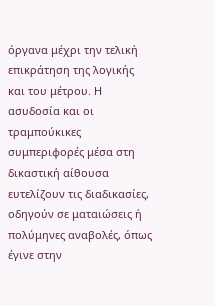όργανα μέχρι την τελική επικράτηση της λογικής και του μέτρου. Η ασυδοσία και οι τραμπούκικες συμπεριφορές μέσα στη δικαστική αίθουσα ευτελίζουν τις διαδικασίες, οδηγούν σε ματαιώσεις ή πολύμηνες αναβολές, όπως έγινε στην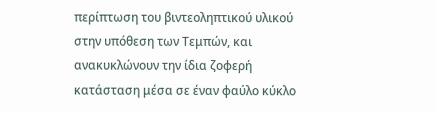περίπτωση του βιντεοληπτικού υλικού στην υπόθεση των Τεμπών, και ανακυκλώνουν την ίδια ζοφερή κατάσταση μέσα σε έναν φαύλο κύκλο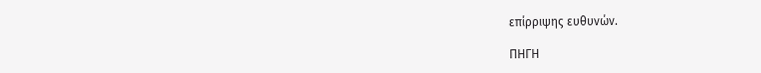επίρριψης ευθυνών.

ΠΗΓΗ